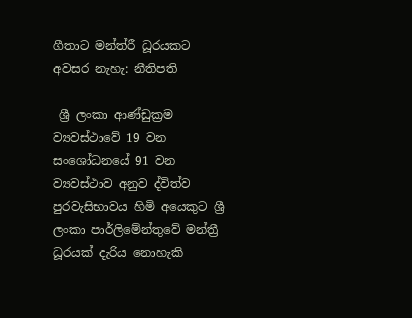ගීතාට මන්ත්රී ධූරයකට අවසර නැහැ: නීතිපති

 ශ්‍රී ලංකා ආණ්ඩුක්‍රම ව්‍යවස්ථාවේ 19 වන සංශෝධනයේ 91 වන ව්‍යවස්ථාව අනුව ද්විත්ව පුරවැසිභාවය හිමි අයෙකුට ශ්‍රී ලංකා පාර්ලිමේන්තුවේ මන්ත්‍රී ධූරයක් දැරිය නොහැකි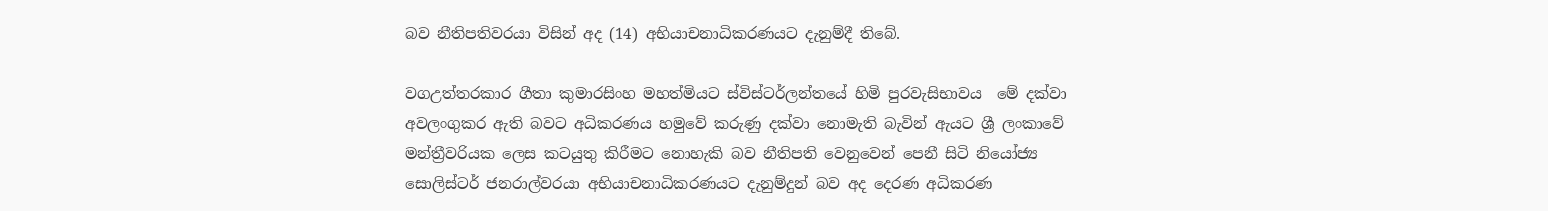බව නීතිපතිවරයා විසින් අද (14) අභියාචනාධිකරණයට දැනුම්දී තිබේ.

වගඋත්තරකාර ගීතා කුමාරසිංහ මහත්මියට ස්විස්ටර්ලන්තයේ හිමි පුරවැසිභාවය  මේ දක්වා අවලංගුකර ඇති බවට අධිකරණය හමුවේ කරුණු දක්වා නොමැති බැවින් ඇයට ශ්‍රී ලංකාවේ මන්ත්‍රීවරියක ලෙස කටයුතු කිරීමට නොහැකි බව නීතිපති වෙනුවෙන් පෙනී සිටි නියෝජ්‍ය සොලිස්ටර් ජනරාල්වරයා අභියාචනාධිකරණයට දැනුම්දුන් බව අද දෙරණ අධිකරණ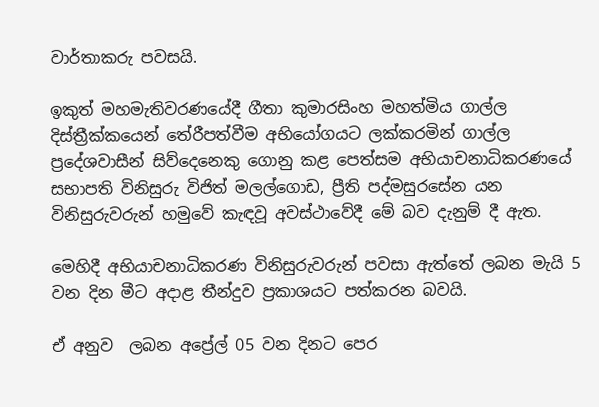වාර්තාකරු පවසයි.

ඉකුත් මහමැතිවරණයේදී ගීතා කුමාරසිංහ මහත්මිය ගාල්ල දිස්ත්‍රීක්කයෙන් තේරීපත්වීම අභියෝගයට ලක්කරමින් ගාල්ල ප්‍රදේශවාසීන් සිව්දෙනෙකු ගොනු කළ පෙත්සම අභියාචනාධිකරණයේ සභාපති විනිසුරු විජිත් මලල්ගොඩ, ප්‍රීති පද්මසුරසේන යන විනිසුරුවරුන් හමුවේ කැඳවූ අවස්ථාවේදී මේ බව දැනුම් දී ඇත.

මෙහිදී අභියාචනාධිකරණ විනිසුරුවරුන් පවසා ඇත්තේ ලබන මැයි 5 වන දින මීට අදාළ තීන්දුව ප්‍රකාශයට පත්කරන බවයි.

ඒ අනුව  ලබන අප්‍රේල් 05 වන දිනට පෙර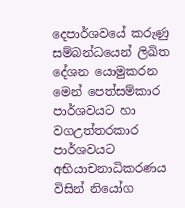දෙපාර්ශවයේ කරුණු සම්බන්ධයෙන් ලිඛිත දේශන යොමුකරන මෙන් පෙත්සම්කාර පාර්ශවයට හා වගඋත්තරකාර පාර්ශවයට අභියාචනාධිකරණය විසින් නියෝග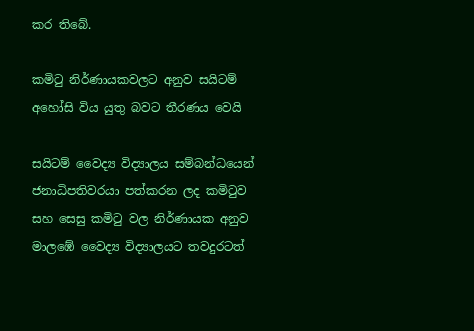කර තිබේ.

කමිටු නිර්ණායකවලට අනුව සයිටම් අහෝසි විය යුතු බවට තීරණය වෙයි

සයිටම් වෛද්‍ය විද්‍යාලය සම්බන්ධයෙන් ජනාධිපතිවරයා පත්කරන ලද කමිටුව සහ සෙසු කමිටු වල නිර්ණායක අනුව මාලඹේ වෛද්‍ය විද්‍යාලයට තවදුරටත්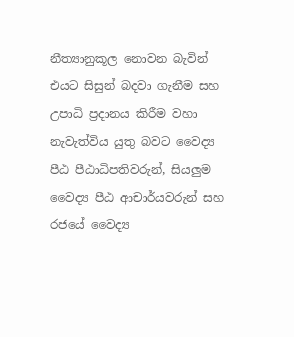නීත්‍යානුකූල නොවන බැවින් එයට සිසුන් බදවා ගැනීම සහ උපාධි ප්‍රදානය කිරීම වහා නැවැත්විය යුතු බවට වෛද්‍ය පීඨ පීඨාධිපතිවරුන්, සියලුම වෛද්‍ය පීඨ ආචාර්යවරුන් සහ රජයේ වෛද්‍ය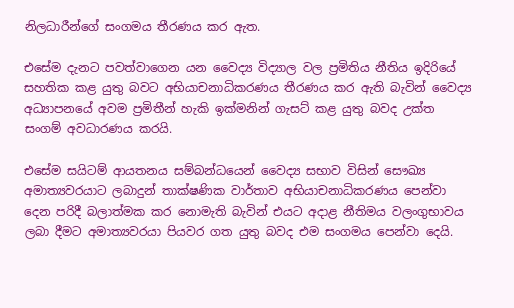නිලධාරීන්ගේ සංගමය තීරණය කර ඇත.

එසේම දැනට පවත්වාගෙන යන වෛද්‍ය විද්‍යාල වල ප්‍රමිතිය නීතිය ඉදිරියේ සහතික කළ යුතු බවට අභියාචනාධිකරණය තීරණය කර ඇති බැවින් වෛද්‍ය අධ්‍යාපනයේ අවම ප්‍රමිතීන් හැකි ඉක්මනින් ගැසට් කළ යුතු බවද උක්ත සංගම් අවධාරණය කරයි.

එසේම සයිටම් ආයතනය සම්බන්ධයෙන් වෛද්‍ය සභාව විසින් සෞඛ්‍ය අමාත්‍යවරයාට ලබාදුන් තාක්ෂණික වාර්තාව අභියාචනාධිකරණය පෙන්වා දෙන පරිදී බලාත්මක කර නොමැති බැවින් එයට අදාළ නීතිමය වලංගුභාවය ලබා දීමට අමාත්‍යවරයා පියවර ගත යුතු බවද එම සංගමය පෙන්වා දෙයි.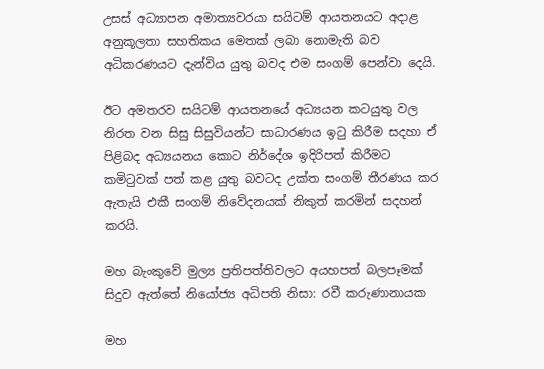උසස් අධ්‍යාපන අමාත්‍යවරයා සයිටම් ආයතනයට අදාළ අනුකූලතා සහතිකය මෙතක් ලබා නොමැති බව අධිකරණයට දැන්විය යුතු බවද එම සංගම් පෙන්වා දෙයි.

ඊට අමතරව සයිටම් ආයතනයේ අධ්‍යයන කටයුතු වල නිරත වන සිසු සිසුවියන්ට සාධාරණය ඉටු කිරීම සදහා ඒ පිළිබද අධ්‍යයනය කොට නිර්දේශ ඉදිරිපත් කිරීමට කමිටුවක් පත් කළ යුතු බවටද උක්ත සංගම් තීරණය කර ඇතැයි එකී සංගම් නිවේදනයක් නිකුත් කරමින් සදහන් කරයි.

මහ බැංකුවේ මුල්‍ය ප්‍රතිපත්තිවලට අයහපත් බලපෑමක් සිදුව ඇත්තේ නියෝජ්‍ය අධිපති නිසා: රවී කරුණානායක

මහ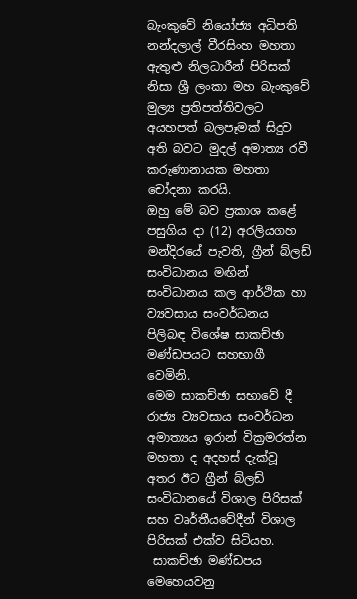බැංකුවේ නියෝජ්‍ය අධිපති නන්දලාල් වීරසිංහ මහතා ඇතුළු නිලධාරීන් පිරිසක් නිසා ශ්‍රී ලංකා මහ බැංකුවේ මුල්‍ය ප්‍රතිපත්තිවලට අයහපත් බලපෑමක් සිදුව අති බවට මුදල් අමාත්‍ය රවී කරුණානායක මහතා චෝදනා කරයි.
ඔහු මේ බව ප්‍රකාශ කළේ පසුගිය දා (12) අරලියගහ මන්දිරයේ පැවති, ග්‍රීන් බ්ලඩ් සංවිධානය මඟින් සංවිධානය කල ආර්ථික හා ව්‍යවසාය සංවර්ධනය පිලිබඳ විශේෂ සාකච්ඡා මණ්ඩපයට සහභාගී වෙමිනි.
මෙම සාකච්ඡා සභාවේ දී රාජ්‍ය ව්‍යවසාය සංවර්ධන අමාත්‍යය ඉරාන් වික්‍රමරත්න මහතා ද අදහස් දැක්වූ අතර ඊට ග්‍රීන් බ්ලඩ් සංවිධානයේ විශාල පිරිසක් සහ වෘර්තීයවේදීන් විශාල පිරිසක් එක්ව සිටියහ.
 සාකච්ඡා මණ්ඩපය මෙහෙයවනු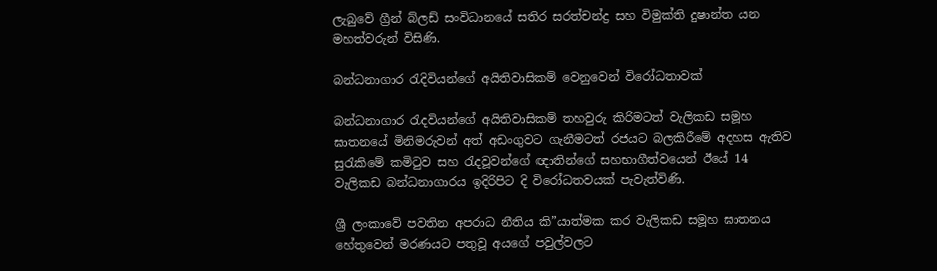ලැබුවේ ග්‍රීන් බ්ලඩ් සංවිධානයේ සතිර සරත්චන්ද්‍ර සහ විමුක්ති දුෂාන්ත යන මහත්වරුන් විසිණි.

බන්ධනාගාර රැදිවියන්ගේ අයිතිවාසිකම් වෙනුවෙන් විරෝධතාවක්

බන්ධනාගාර රැදවියන්ගේ අයිතිවාසිකම් තහවුරු කිරිමටත් වැලිකඩ සමූහ ඝාතනයේ මිනිමරුවන් අත් අඩංගුවට ගැනීමටත් රජයට බලකිරීමේ අදහස ඇතිව සුරැකිමේ කමිටුව සහ රැදවූවන්ගේ ඥාතින්ගේ සහභාගීත්වයෙන් ඊයේ 14 වැලිකඩ බන්ධනාගාරය ඉදිරිපිට දි විරෝධතවයක් පැවැත්විණි.

ශ්‍රී ලංකාවේ පවතින අපරාධ නීතිය කි”යාත්මක කර වැලිකඩ සමූහ ඝාතනය හේතුවෙන් මරණයට පතුවූ අයගේ පවුල්වලට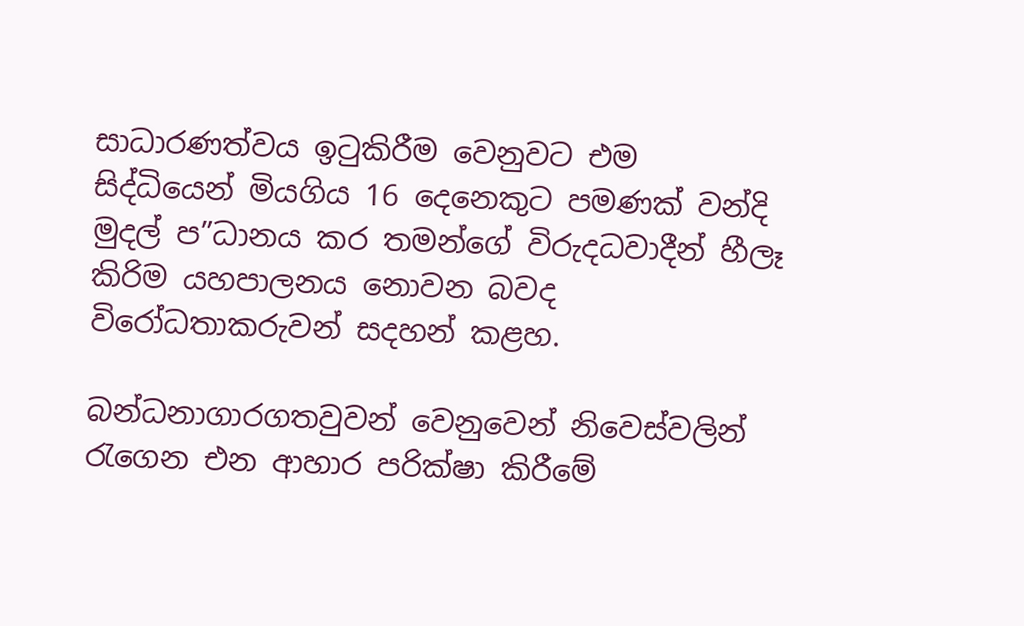සාධාරණත්වය ඉටුකිරීම වෙනුවට එම සිද්ධියෙන් මියගිය 16 දෙනෙකුට පමණක් වන්දි මුදල් ප”ධානය කර තමන්ගේ විරුදධවාදීන් හීලෑ කිරිම යහපාලනය නොවන බවද විරෝධතාකරුවන් සදහන් කළහ.

බන්ධනාගාරගතවුවන් වෙනුවෙන් නිවෙස්වලින් රැගෙන එන ආහාර පරික්ෂා කිරීමේ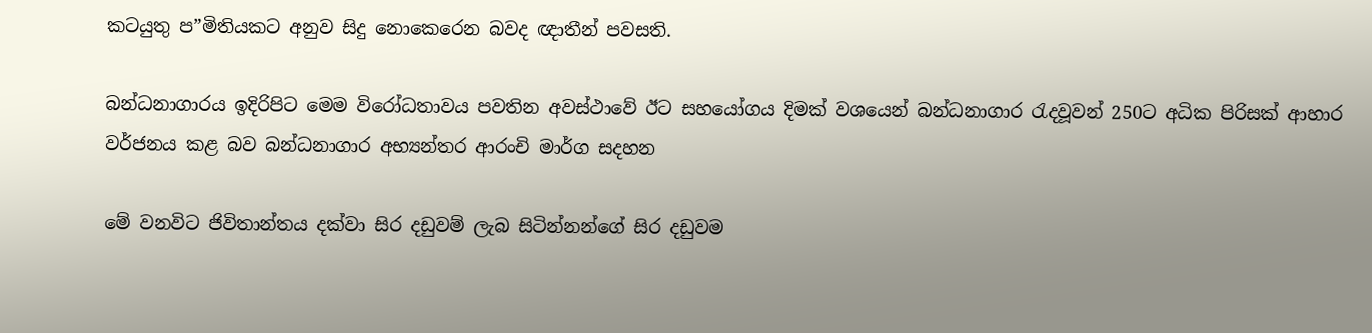කටයුතු ප”මිතියකට අනුව සිදු නොකෙරෙන බවද ඥාතීන් පවසති.

බන්ධනාගාරය ඉදිරිපිට මෙම විරෝධතාවය පවතින අවස්ථාවේ ඊට සහයෝගය දිමක් වශයෙන් බන්ධනාගාර රැදවූවන් 250ට අධික පිරිසක් ආහාර වර්ජනය කළ බව බන්ධනාගාර අභ්‍යන්තර ආරංචි මාර්ග සදහන

මේ වනවිට ජිවිතාන්තය දක්වා සිර දඩුවම් ලැබ සිටින්නන්ගේ සිර දඩුවම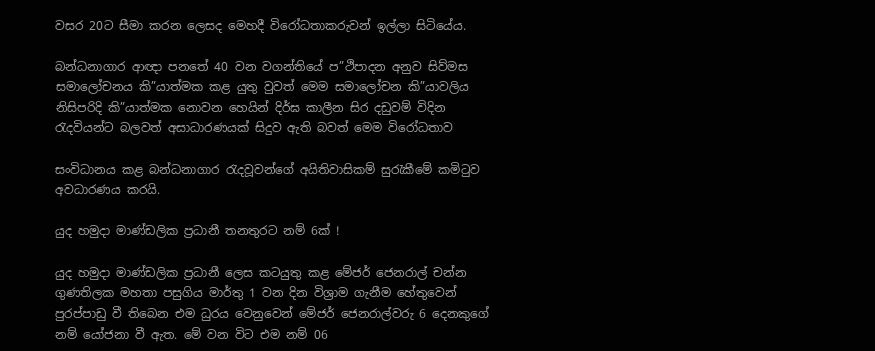වසර 20ට සීමා කරන ලෙසද මෙහදී විරෝධතාකරුවන් ඉල්ලා සිටියේය.

බන්ධනාගාර ආඥා පනත‍ේ 40 වන වගන්තියේ ප”ථිපාදන අනුව සිව්මස සමාලෝචනය කි”යාත්මක කළ යුතු වුවත් මෙම සමාලෝචන කි”යාවලිය නිසිපරිදි කි”යාත්මක නොවන හෙයින් දිර්ඝ කාලීන සිර දඩුවම් විදින රැදවියන්ට බලවත් අසාධාරණයක් සිදුව ඇති බවත් මෙම විරෝධතාව

සංවිධානය කළ බන්ධනාගාර රැදවූවන්ගේ අයිතිවාසිකම් සුරැකීමේ කමිටුව අවධාරණය කරයි.

යුද හමුදා මාණ්ඩලික ප්‍රධානී තනතුරට නම් 6ක් !

යුද හමුදා මාණ්ඩලික ප්‍රධානී ලෙස කටයුතු කළ මේජර් ජෙනරාල් චන්න ගුණතිලක මහතා පසුගිය මාර්තු 1 වන දින විශ්‍රාම ගැනීම හේතුවෙන් පුරප්පාඩු වී තිබෙන එම ධුරය වෙනුවෙන් මේජර් ජෙනරාල්වරු 6 දෙනකුගේ නම් යෝජනා වී ඇත. මේ වන විට එම නම් 06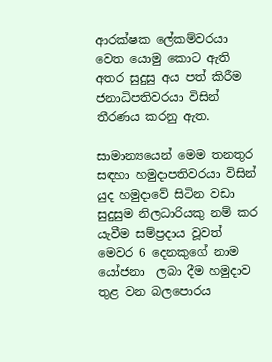ආරක්ෂක ලේකම්වරයා වෙත යොමු කොට ඇති අතර සුදුසු අය පත් කිරීම ජනාධිපතිවරයා විසින් තීරණය කරනු ඇත.

සාමාන්‍යයෙන් මෙම තනතුර සඳහා හමුදාපතිවරයා විසින් යුද හමුදාවේ සිටින වඩා සුදුසුම නිලධාරියකු නම් කර යැවීම සම්ප්‍රදාය වූවත් මෙවර 6 දෙනකුගේ නාම යෝජනා  ලබා දීම හමුදාව තුළ වන බලපොරය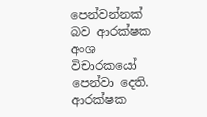පෙන්වන්නක් බව ආරක්ෂක අංශ විචාරකයෝ පෙන්වා දෙති. ආරක්ෂක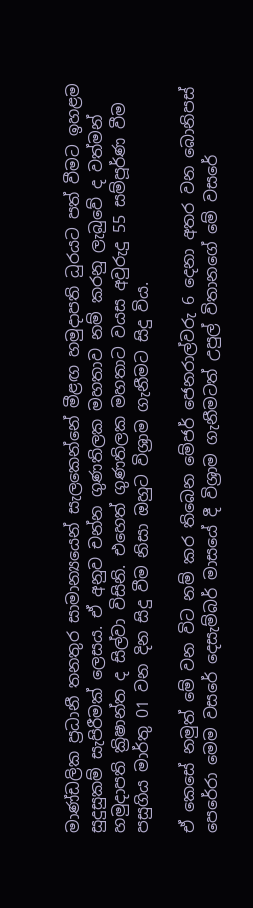මාණ්ඩලික ප්‍රධානී තනතුර සාමාන්‍යයෙන් සැලකෙන්නේ මීළඟ හමුදාපති ධුරයට පත් වීමට ඉහළම සුදුසුකම් සැපිරීමක් ලෙසය. ඒ අනුව චන්න ගුණතිලක මහතාව නම් කරනු ලැබුවේ ද වත්මන් හමුදාපති ක්‍රිෂාන්ත ද සිල්වා විසිනි. එහෙත් ගුණතිලක මහතාට වයස අවුරුදු 55 සම්පූර්ණ වීම පසුගිය මාර්තු 01 වන දින සිදු වීම නිසා ඔහුට විශ්‍රාම ගැනීමට සිදු විය.

ඒ කෙසේ නමුත් මේ වන විට නම් කර තිබෙන මේජර් ජෙනරාල්වරු 6 දෙනා අතර වන බොනිපස් පෙරේරා මෙම වසරේ දෙසැම්බර් මාසයේ දී විශ්‍රාම ගැනීමටත් උපුල් විතානගේ මේ වසරේ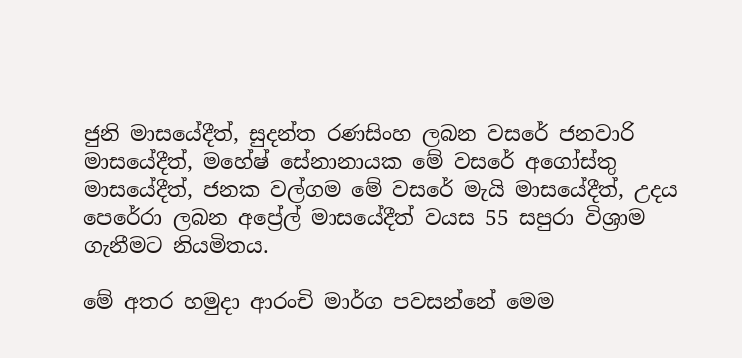ජුනි මාසයේදීත්, සුදන්ත රණසිංහ ලබන වසරේ ජනවාරි මාසයේදීත්, මහේෂ් සේනානායක මේ වසරේ අගෝස්තු මාසයේදීත්, ජනක වල්ගම මේ වසරේ මැයි මාසයේදීත්, උදය පෙරේරා ලබන අප්‍රේල් මාසයේදීත් වයස 55 සපුරා විශ්‍රාම ගැනීමට නියමිතය.

මේ අතර හමුදා ආරංචි මාර්ග පවසන්නේ මෙම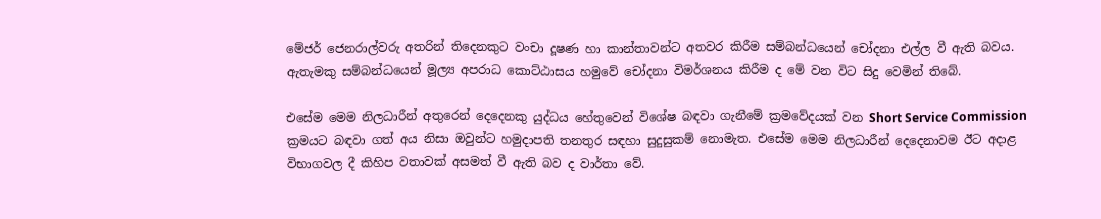මේජර් ජෙනරාල්වරු අතරින් තිදෙනකුට වංචා දූෂණ හා කාන්තාවන්ට අතවර කිරීම සම්බන්ධයෙන් චෝදනා එල්ල වී ඇති බවය. ඇතැමකු සම්බන්ධයෙන් මූල්‍ය අපරාධ කොට්ඨාසය හමුවේ චෝදනා විමර්ශනය කිරීම ද මේ වන විට සිදු වෙමින් තිබේ.

එසේම මෙම නිලධාරීන් අතුරෙන් දෙදෙනකු යුද්ධය හේතුවෙන් විශේෂ බඳවා ගැනීමේ ක්‍රමවේදයක් වන Short Service Commission ක්‍රමයට බඳවා ගත් අය නිසා ඔවුන්ට හමුදාපති තනතුර සඳහා සුදුසුකම් නොමැත. එසේම මෙම නිලධාරීන් දෙදෙනාවම ඊට අදාළ විභාගවල දී කිහිප වතාවක් අසමත් වී ඇති බව ද වාර්තා වේ.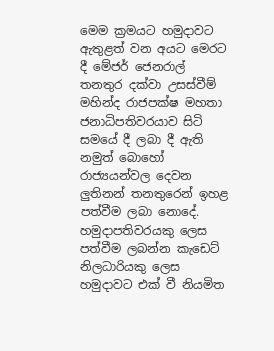මෙම ක්‍රමයට හමුදාවට ඇතුළත් වන අයට මෙරට දී මේජර් ජෙනරාල් තනතුර දක්වා උසස්වීම්  මහින්ද රාජපක්ෂ මහතා ජනාධිපතිවරයාව සිටි සමයේ දී ලබා දී ඇති නමුත් බොහෝ රාජ්‍යයන්වල දෙවන ලුතිනන් තනතුරෙන් ඉහළ පත්වීම ලබා නොදේ.  හමුදාපතිවරයකු ලෙස පත්වීම ලබන්න කැඩෙට් නිලධාරියකු ලෙස හමුදාවට එක් වී නියමිත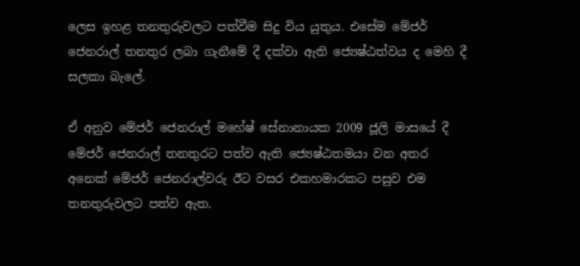ලෙස ඉහළ තනතුරුවලට පත්වීම සිදු විය යුතුය. එසේම මේජර් ජෙනරාල් තනතුර ලබා ගැනීමේ දී දක්වා ඇති ජ්‍යෙෂ්ඨත්වය ද මෙහි දී සලකා බැලේ.

ඒ අනුව මේජර් ජෙනරාල් මහේෂ් සේනානායක 2009 ජූලි මාසයේ දී මේජර් ජෙනරාල් තනතුරට පත්ව ඇති ජ්‍යෙෂ්ඨතමයා වන අතර අනෙක් මේජර් ජෙනරාල්වරු ඊට වසර එකහමාරකට පසුව එම තනතුරුවලට පත්ව ඇත.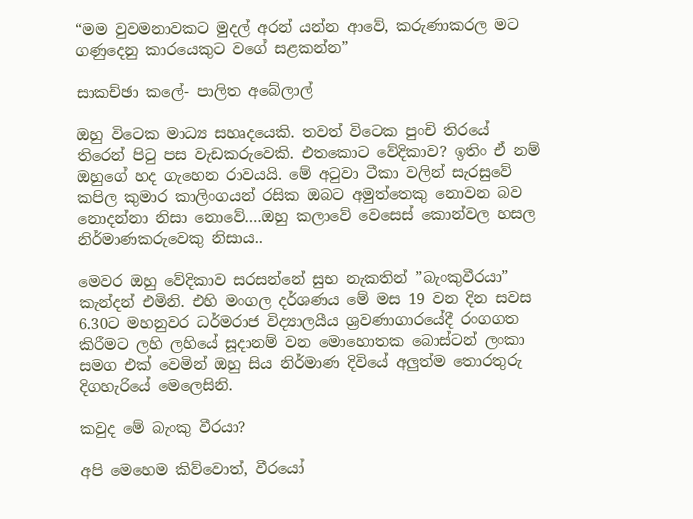“මම වුවමනාවකට මුදල් අරන් යන්න ආවේ, කරුණාකරල මට ගණුදෙනු කාරයෙකුට වගේ සළකන්න”

සාකච්ඡා කලේ- පාලිත අබේලාල්

ඔහු විටෙක මාධ්‍ය සහෘදයෙකි. තවත් විටෙක පුංචි තිරයේ තිරෙන් පිටු පස වැඩකරුවෙකි. එතකොට වේදිකාව? ඉතිං ඒ නම් ඔහුගේ හද ගැහෙන රාවයයි. මේ අටුවා ටීකා වලින් සැරසුවේ කපිල කුමාර කාලිංගයන් රසික ඔබට අමුත්තෙකු නොවන බව නොදන්නා නිසා නොවේ….ඔහු කලාවේ වෙසෙස් කොන්වල හසල නිර්මාණකරුවෙකු නිසාය..

මෙවර ඔහු වේදිකාව සරසන්නේ සුභ නැකතින් ”බැංකුවීරයා” කැන්දන් එමිනි. එහි මංගල දර්ශණය මේ මස 19 වන දින සවස 6.30ට මහනුවර ධර්මරාජ විද්‍යාලයීය ශ්‍රවණාගාරයේදී රංගගත කිරීමට ලහි ලහියේ සූදානම් වන මොහොතක බොස්ටන් ලංකා සමග එක් වෙමින් ඔහු සිය නිර්මාණ දිවියේ අලුත්ම තොරතුරු දිගහැරියේ මෙලෙසිනි.

කවුද මේ බැංකු වීරයා?

අපි මෙහෙම කිව්වොත්, වීරයෝ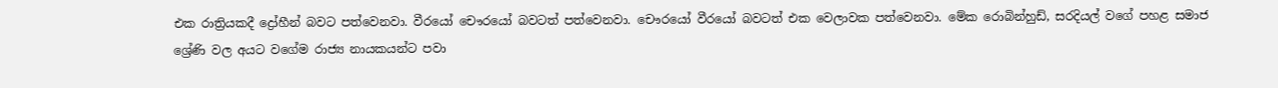එක රාත්‍රියකදී ද්‍රෝහීන් බවට පත්වෙනවා. වීරයෝ චෞරයෝ බවටත් පත්වෙනවා. චෞරයෝ වීරයෝ බවටත් එක වෙලාවක පත්වෙනවා. මේක රොබින්හුඩ්, සරදියල් වගේ පහළ සමාජ ශ්‍රේණි වල අයට වගේම රාජ්‍ය නායකයන්ට පවා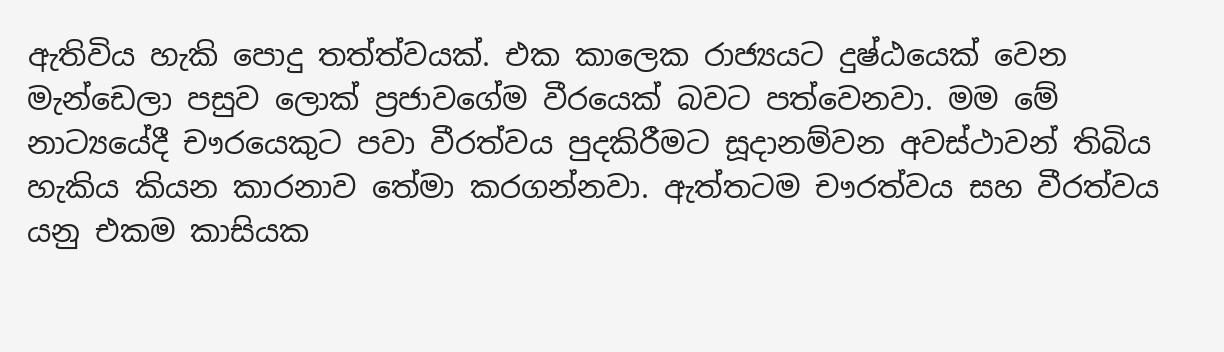ඇතිවිය හැකි පොදු තත්ත්වයක්. එක කාලෙක රාජ්‍යයට දුෂ්ඨයෙක් වෙන මැන්ඩෙලා පසුව ලොක් ප්‍රජාවගේම වීරයෙක් බවට පත්වෙනවා. මම මේ නාට්‍යයේදී චෟරයෙකුට පවා වීරත්වය පුදකිරීමට සූදානම්වන අවස්ථාවන් තිබිය හැකිය කියන කාරනාව තේමා කරගන්නවා. ඇත්තටම චෟරත්වය සහ වීරත්වය යනු එකම කාසියක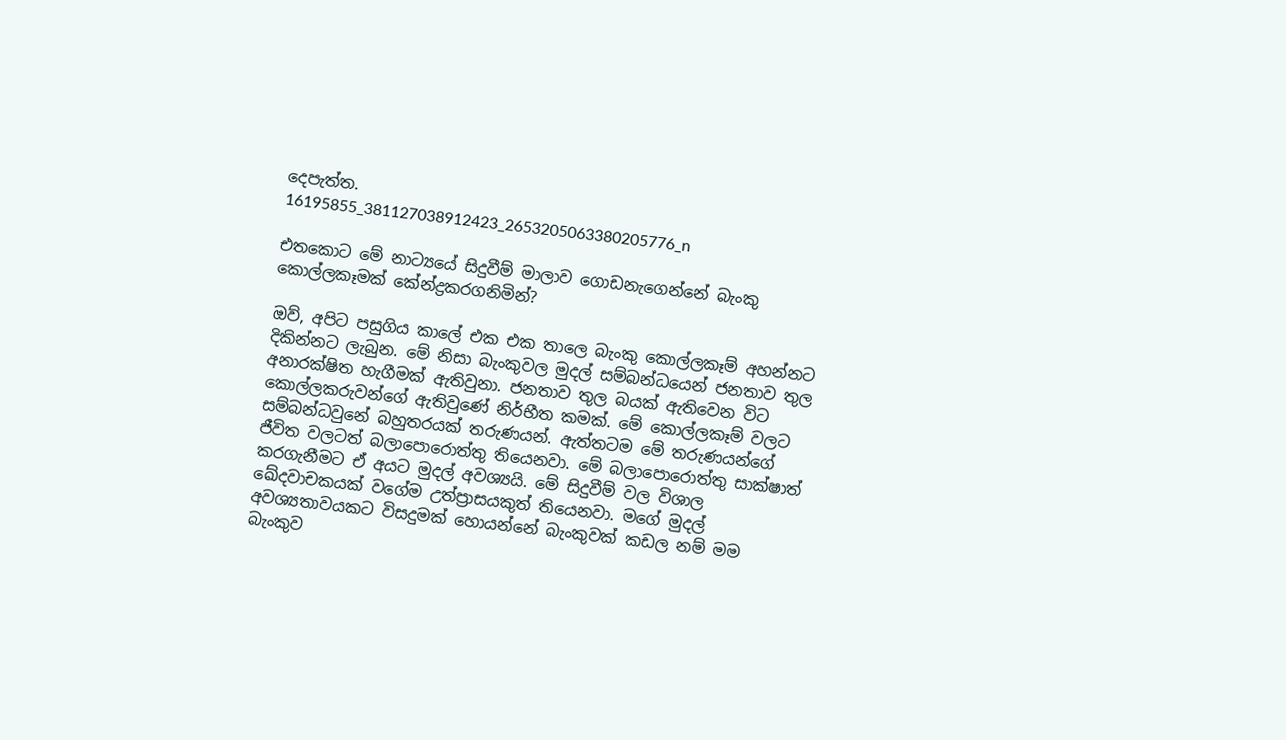දෙපැත්ත.
16195855_381127038912423_2653205063380205776_n

එතකොට මේ නාට්‍යයේ සිදුවීම් මාලාව ගොඩනැගෙන්නේ බැංකු කොල්ලකෑමක් කේන්ද්‍රකරගනිමින්?

ඔව්, අපිට පසුගිය කාලේ එක එක තාලෙ බැංකු කොල්ලකෑම් අහන්නට දිකින්නට ලැබුන. මේ නිසා බැංකුවල මුදල් සම්බන්ධයෙන් ජනතාව තුල අනාරක්ෂිත හැගීමක් ඇතිවුනා. ජනතාව තුල බයක් ඇතිවෙන විට කොල්ලකරුවන්ගේ ඇතිවුණේ නිර්භීත කමක්. මේ කොල්ලකෑම් වලට සම්බන්ධවුනේ බහුතරයක් තරුණයන්. ඇත්තටම මේ තරුණයන්ගේ ජීවිත වලටත් බලාපොරොත්තු තියෙනවා. මේ බලාපොරොත්තු සාක්ෂාත් කරගැනීමට ඒ අයට මුදල් අවශ්‍යයි. මේ සිදුවීම් වල විශාල ඛේදවාචකයක් වගේම උත්ප්‍රාසයකුත් තියෙනවා. මගේ මුදල් අවශ්‍යතාවයකට විසදුමක් හොයන්නේ බැංකුවක් කඩල නම් මම බැංකුව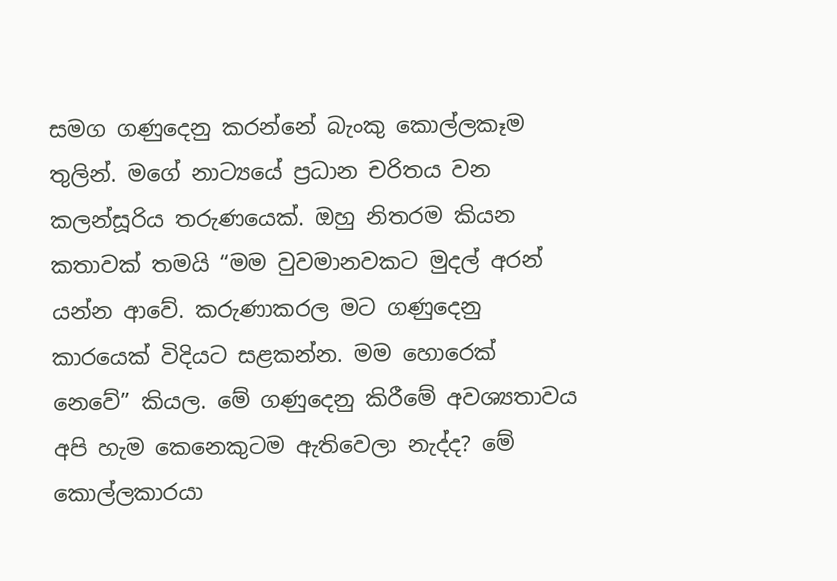සමග ගණුදෙනු කරන්නේ බැංකු කොල්ලකෑම තුලින්. මගේ නාට්‍යයේ ප්‍රධාන චරිතය වන කලන්සූරිය තරුණයෙක්. ඔහු නිතරම කියන කතාවක් තමයි “මම වුවමානවකට මුදල් අරන් යන්න ආවේ. කරුණාකරල මට ගණුදෙනු කාරයෙක් විදියට සළකන්න. මම හොරෙක් නෙවේ” කියල. මේ ගණුදෙනු කිරීමේ අවශ්‍යතාවය අපි හැම කෙනෙකුටම ඇතිවෙලා නැද්ද? මේ කොල්ලකාරයා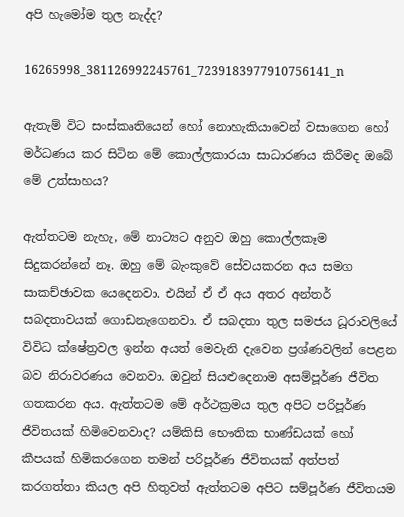අපි හැමෝම තුල නැද්ද?

16265998_381126992245761_7239183977910756141_n

ඇතැම් විට සංස්කෘතියෙන් හෝ නොහැකියාවෙන් වසාගෙන හෝ මර්ධණය කර සිටින මේ කොල්ලකාරයා සාධාරණය කිරීමද ඔබේ මේ උත්සාහය?

ඇත්තටම නැහැ, මේ නාට්‍යට අනුව ඔහු කොල්ලකෑම සිදුකරන්නේ නෑ. ඔහු මේ බැංකුවේ සේවයකරන අය සමග සාකච්ඡාවක යෙදෙනවා. එයින් ඒ ඒ අය අතර අන්තර් සබදතාවයක් ගොඩනැගෙනවා. ඒ සබදතා තුල සමජය ධූරාවලියේ විවිධ ක්ෂේත්‍රවල ඉන්න අයත් මෙවැනි දැවෙන ප්‍රශ්ණවලින් පෙළන බව නිරාවරණය වෙනවා. ඔවුන් සියළුදෙනාම අසම්පූර්ණ ජීවිත ගතකරන අය. ඇත්තටම මේ අර්ථක්‍රමය තුල අපිට පරිපූර්ණ ජීවිතයක් හිමිවෙනවාද? යම්කිසි භෞතික භාණ්ඩයක් හෝ කීපයක් හිමිකරගෙන තමන් පරිපූර්ණ ජීවිතයක් අත්පත් කරගත්තා කියල අපි හිතුවත් ඇත්තටම අපිට සම්පූර්ණ ජීවිතයම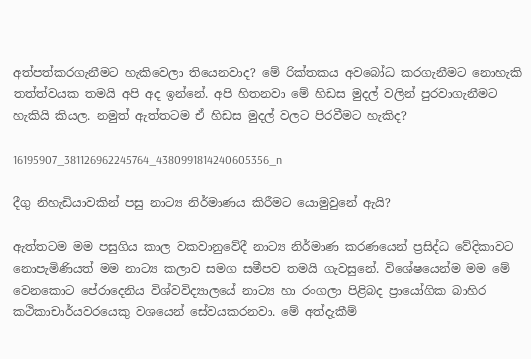අත්පත්කරගැනීමට හැකිවෙලා තියෙනවාද? මේ රික්තකය අවබෝධ කරගැනීමට නොහැකි තත්ත්වයක තමයි අපි අද ඉන්නේ. අපි හිතනවා මේ හිඩස මුදල් වලින් පුරවාගැනීමට හැකියි කියල. නමුත් ඇත්තටම ඒ හිඩස මුදල් වලට පිරවීමට හැකිද?

16195907_381126962245764_4380991814240605356_n

දීගු නිහැඩියාවකින් පසු නාට්‍ය නිර්මාණය කිරීමට යොමුවුනේ ඇයි?

ඇත්තටම මම පසුගිය කාල වකවානුවේදී නාට්‍ය නිර්මාණ කරණයෙන් ප්‍රසිද්ධ වේදිකාවට නොපැමිණියත් මම නාට්‍ය කලාව සමග සමීපව තමයි ගැවසුනේ. විශේෂයෙන්ම මම මේ වෙනකොට පේරාදෙනිය විශ්වවිද්‍යාලයේ නාට්‍ය හා රංගලා පිළිබද ප්‍රායෝගික බාහිර කථිකාචාර්යවරයෙකු වශයෙන් සේවයකරනවා. මේ අත්දැකීම්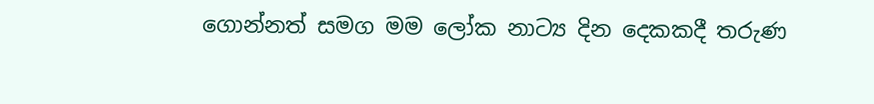ගොන්නත් සමග මම ලෝක නාට්‍ය දින දෙකකදී තරුණ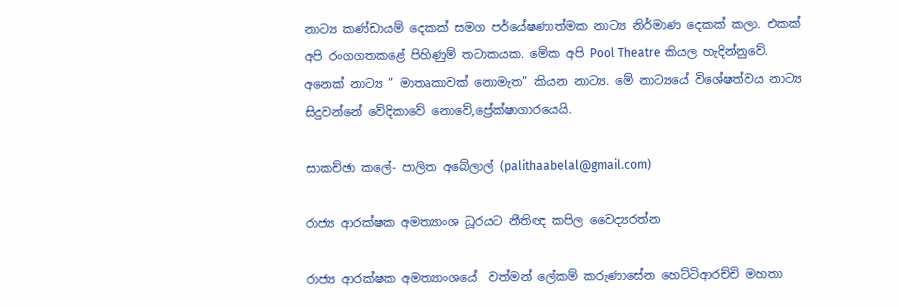නාට්‍ය කණ්ඩායම් දෙකක් සමග පර්යේෂණාත්මක නාට්‍ය නිර්මාණ දෙකක් කලා. එකක් අපි රංගගතකළේ පිහිණුම් තටාකයක. මේක අපි Pool Theatre කියල හැදින්නුවේ. අනෙක් නාට්‍ය ” මාතෘකාවක් නොමැත” කියන නාට්‍ය. මේ නාට්‍යයේ විශේෂත්වය නාට්‍ය සිදුවන්නේ වේදිකාවේ නොවේ,ප්‍රේක්ෂාගාරයෙයි.

සාකච්ඡා කලේ- පාලිත අබේලාල් (palithaabelal@gmail.com)

රාජ්‍ය ආරක්ෂක අමත්‍යාංශ ධූරයට නීතිඥ කපිල වෛද්‍යරත්න

රාජ්‍ය ආරක්ෂක අමත්‍යාංශයේ  වත්මන් ලේකම් කරුණාසේන හෙට්ටිආරච්චි මහතා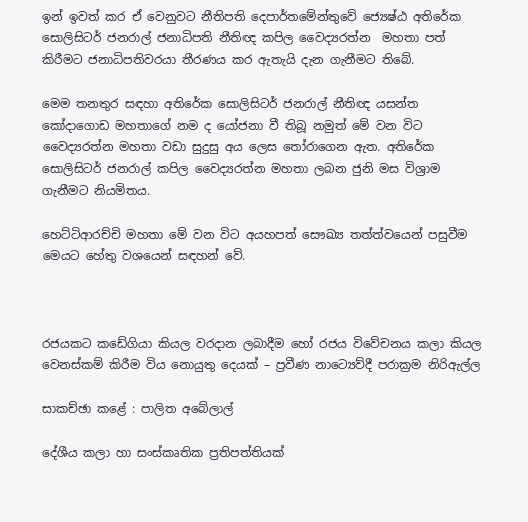ඉන් ඉවත් කර ඒ වෙනුවට නීතිපති දෙපාර්තමේන්තුවේ ජ්‍යෙෂ්ඨ අතිරේක සොලිසිටර් ජනරාල් ජනාධිපති නීතිඥ කපිල වෛද්‍යරත්න  මහතා පත් කිරීමට ජනාධිපතිවරයා තීරණය කර ඇතැයි දැන ගැනීමට තිබේ.

මෙම තනතුර සඳහා අතිරේක සොලිසිටර් ජනරාල් නීතිඥ යසන්ත කෝදාගොඩ මහතාගේ නම ද යෝජනා වී තිබූ නමුත් මේ වන විට වෛද්‍යරත්න මහතා වඩා සුදුසු අය ලෙස තෝරාගෙන ඇත. අතිරේක සොලිසිටර් ජනරාල් කපිල වෛද්‍යරත්න මහතා ලබන ජුනි මස විශ්‍රාම ගැනීමට නියමිතය.

හෙට්ටිආරච්චි මහතා මේ වන විට අයහපත් සෞඛ්‍ය තත්ත්වයෙන් පසුවීම මෙයට හේතු වශයෙන් සඳහන් වේ.



රජයකට කඩේගියා කියල වරදාන ලබාදීම හෝ රජය විවේචනය කලා කියල වෙනස්කම් කිරීම විය නොයුතු දෙයක් – ප්‍රවීණ නාට්‍යෙව්දී පරාක්‍රම නිරිඇල්ල

සාකච්ඡා කළේ : පාලිත අබේලාල්

දේශීය කලා හා සංස්කෘතික ප්‍රතිපත්තියක්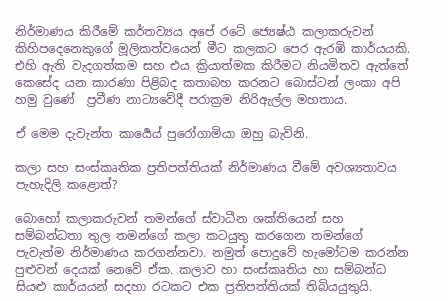නිර්මාණය කිරීමේ කර්තව්‍යය අපේ රටේ ජ්‍යෙෂ්ඨ කලාකරුවන් කිහිපදෙනෙකුගේ මූලිකත්වයෙන් මීට කලකට පෙර ඇරඹි කාර්යයකි. එහි ඇති වැදගත්කම සහ එය ක්‍රියාත්මක කිරීමට නියමිතව ඇත්තේ කෙසේද යන කාරණා පිළිබද කතාබහ කරනට බොස්ටන් ලංකා අපි හමු වුණේ  ප්‍රවීණ නාට්‍යවේදී පරාක්‍රම නිරිඇල්ල මහතාය.

ඒ මෙම දැවැන්ත කාර්‍යෙය් පුරෝගාමියා ඔහු බැවිනි.

කලා සහ සංස්කෘතික ප්‍රතිපත්තියක් නිර්මාණය වීමේ අවශ්‍යතාවය පැහැදිලි කළොත්?

බොහෝ කලාකරුවන් තමන්ගේ ස්වාධීන ශක්තියෙන් සහ සම්බන්ධතා තුල තමන්ගේ කලා කටයුතු කරගෙන තමන්ගේ පැවැත්ම නිර්මාණය කරගන්නවා. නමුත් පොදුවේ හැමෝටම කරන්න පුළුවන් දෙයක් නෙවේ ඒක. කලාව හා සංස්කෘතිය හා සම්බන්ධ සියළු කාර්යයන් සදහා රටකට එක ප්‍රතිපත්තියක් තිබියයුතුයි.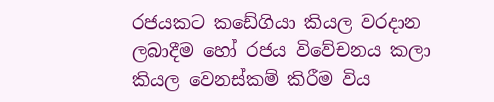රජයකට කඩේගියා කියල වරදාන ලබාදීම හෝ රජය විවේචනය කලා කියල වෙනස්කම් කිරීම විය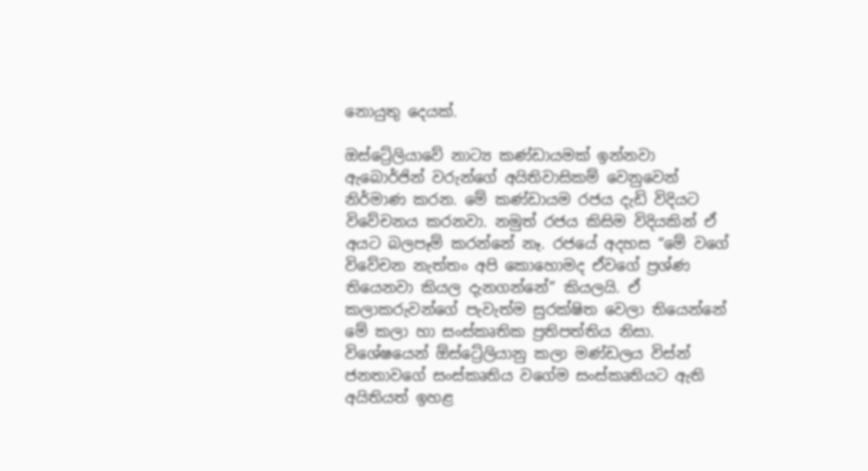නොයුතු දෙයක්.

ඔස්ට්‍රේලියාවේ නාට්‍ය කණ්ඩායමක් ඉන්නවා ඇබොර්ජින් වරුන්ගේ අයිතිවාසිකම් වෙනුවෙන් නිර්මාණ කරන. මේ කණ්ඩායම රජය දැඩි විදියට විවේචනය කරනවා. නමුත් රජය කිසිම විදියකින් ඒ අයට බලපෑම් කරන්නේ නෑ. රජයේ අදහස “මේ වගේ විවේචන නැත්තං අපි කොහොමද ඒවගේ ප්‍රශ්ණ තියෙනවා කියල දැනගන්නේ” කියලයි. ඒ කලාකරුවන්ගේ පැවැත්ම සුරක්ෂිත වෙලා තියෙන්නේ මේ කලා හා සංස්කෘතික ප්‍රතිපත්තිය නිසා. විශේෂයෙන් ඕස්ට්‍රේලියානු කලා මණ්ඩලය විස්න් ජනතාවගේ සංස්කෘතිය වගේම සංස්කෘතියට ඇති අයිතියත් ඉහළ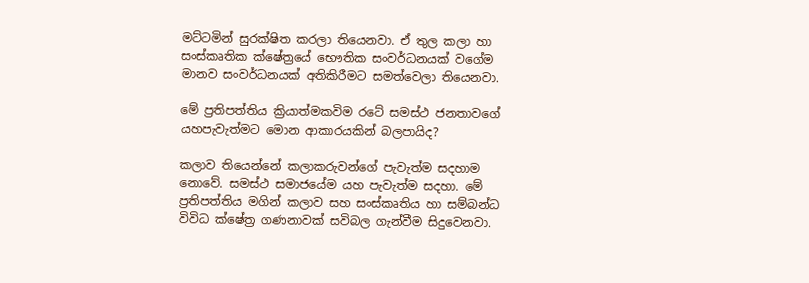මට්ටමින් සුරක්ෂිත කරලා තියෙනවා. ඒ තුල කලා හා සංස්කෘතික ක්ෂේත්‍රයේ භෞතික සංවර්ධනයක් වගේම මානව සංවර්ධනයක් අතිකිරීමට සමත්වෙලා තියෙනවා.

මේ ප්‍රතිපත්තිය ක්‍රියාත්මකවිම රටේ සමස්ථ ජනතාවගේ යහපැවැත්මට මොන ආකාරයකින් බලපායිද?

කලාව තියෙන්නේ කලාකරුවන්ගේ පැවැත්ම සදහාම නොවේ. සමස්ථ සමාජයේම යහ පැවැත්ම සදහා. මේ ප්‍රතිපත්තිය මගින් කලාව සහ සංස්කෘතිය හා සම්බන්ධ විවිධ ක්ෂේත්‍ර ගණනාවක් සවිබල ගැන්වීම සිදුවෙනවා.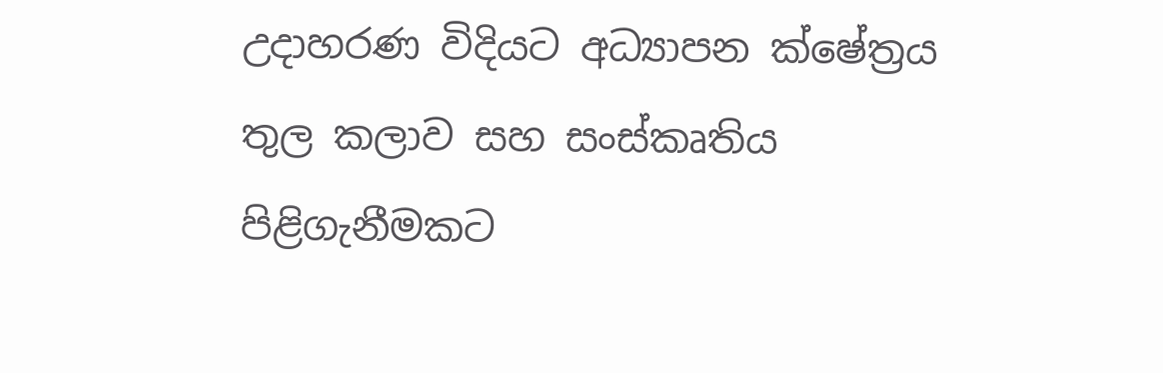උදාහරණ විදියට අධ්‍යාපන ක්ෂේත්‍රය තුල කලාව සහ සංස්කෘතිය පිළිගැනීමකට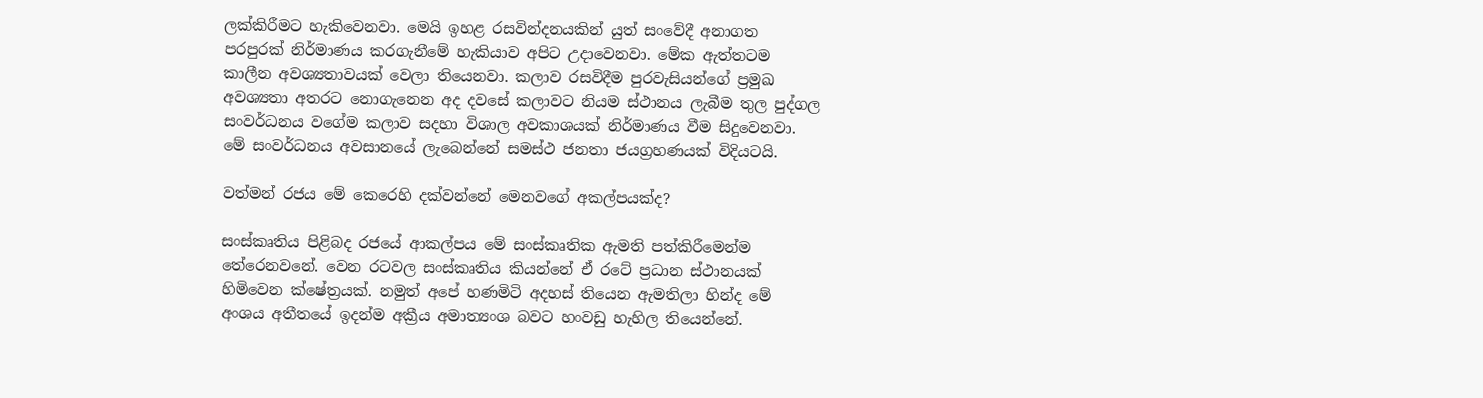ලක්කිරීමට හැකිවෙනවා. මෙයි ඉහළ රසවින්දනයකින් යුත් සංවේදී අනාගත පරපුරක් නිර්මාණය කරගැනීමේ හැකියාව අපිට උදාවෙනවා. මේක ඇත්තටම කාලීන අවශ්‍යතාවයක් වෙලා තියෙනවා. කලාව රසවිදීම පුරවැසියන්ගේ ප්‍රමුඛ අවශ්‍යතා අතරට නොගැනෙන අද දවසේ කලාවට නියම ස්ථානය ලැබීම තුල පුද්ගල සංවර්ධනය වගේම කලාව සදහා විශාල අවකාශයක් නිර්මාණය වීම සිදුවෙනවා. මේ සංවර්ධනය අවසානයේ ලැබෙන්නේ සමස්ථ ජනතා ජයග්‍රහණයක් විදියටයි.

වත්මන් රජය මේ කෙරෙහි දක්වන්නේ මෙනවගේ අකල්පයක්ද?

සංස්කෘතිය පිළිබද රජයේ ආකල්පය මේ සංස්කෘතික ඇමති පත්කිරීමෙන්ම තේරෙනවනේ. වෙන රටවල සංස්කෘතිය කියන්නේ ඒ රටේ ප්‍රධාන ස්ථානයක් හිමිවෙන ක්ෂේත්‍රයක්. නමුත් අපේ හණමිටි අදහස් තියෙන ඇමතිලා හින්ද මේ අංශය අතීතයේ ඉදන්ම අක්‍රීය අමාත්‍යංශ බවට හංවඩු හැහිල තියෙන්නේ.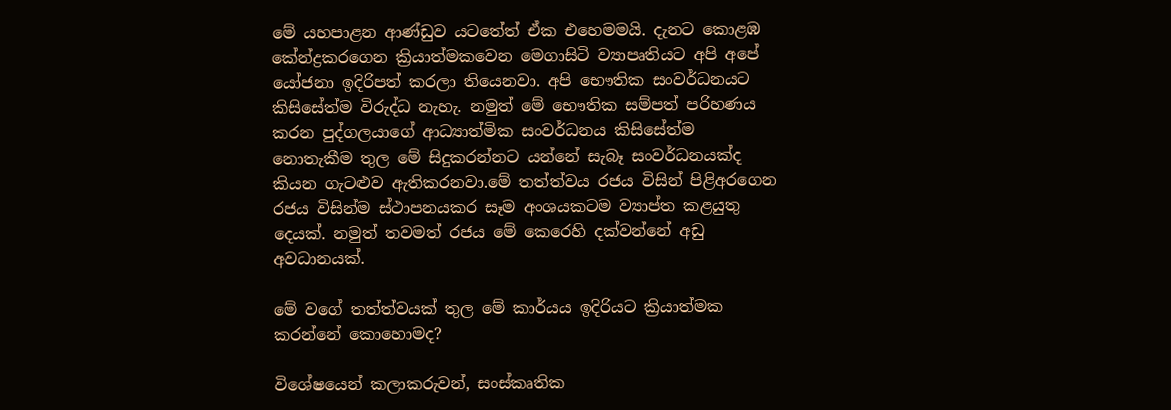මේ යහපාළන ආණ්ඩුව යටතේත් ඒක එහෙමමයි. දැනට කොළඹ කේන්ද්‍රකරගෙන ක්‍රියාත්මකවෙන මෙගාසිටි ව්‍යාපෘතියට අපි අපේ යෝජනා ඉදිරිපත් කරලා තියෙනවා. අපි භෞතික සංවර්ධනයට කිසිසේත්ම විරුද්ධ නැහැ. නමුත් මේ භෞතික සම්පත් පරිහණය කරන පුද්ගලයාගේ ආධ්‍යාත්මික සංවර්ධනය කිසිසේත්ම නොතැකීම තුල මේ සිදුකරන්නට යන්නේ සැබෑ සංවර්ධනයක්ද කියන ගැටළුව ඇතිකරනවා.මේ තත්ත්වය රජය විසින් පිළිඅරගෙන රජය විසින්ම ස්ථාපනයකර සෑම අංශයකටම ව්‍යාප්ත කළයුතු දෙයක්. නමුත් තවමත් රජය මේ කෙරෙහි දක්වන්නේ අඩු අවධානයක්.

මේ වගේ තත්ත්වයක් තුල මේ කාර්යය ඉදිරියට ක්‍රියාත්මක කරන්නේ කොහොමද?

විශේෂයෙන් කලාකරුවන්, සංස්කෘතික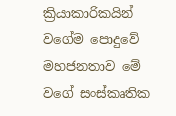ක්‍රියාකාරිකයින් වගේම පොදුවේ මහජනතාව මේ වගේ සංස්කෘතික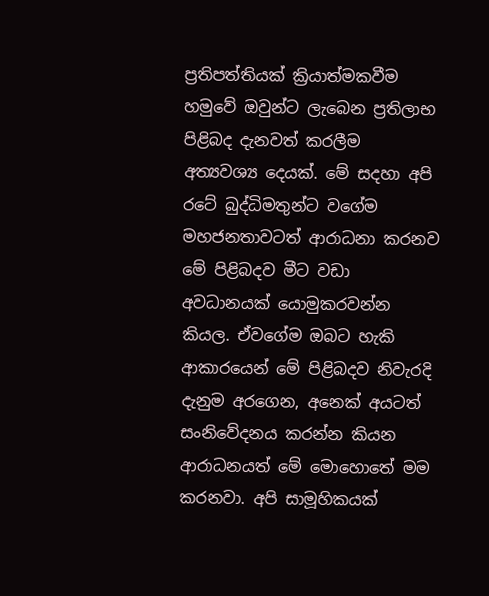ප්‍රතිපත්තියක් ක්‍රියාත්මකවීම හමුවේ ඔවුන්ට ලැබෙන ප්‍රතිලාභ පිළිබද දැනවත් කරලීම අත්‍යවශ්‍ය දෙයක්. මේ සදහා අපි රටේ බුද්ධිමතුන්ට වගේම මහජනතාවටත් ආරාධනා කරනව මේ පිළිබදව මීට වඩා අවධානයක් යොමුකරවන්න කියල. ඒවගේම ඔබට හැකි ආකාරයෙන් මේ පිළිබදව නිවැරදි දැනුම අරගෙන, අනෙක් අයටත් සංනිවේදනය කරන්න කියන ආරාධනයත් මේ මොහොතේ මම කරනවා. අපි සාමූහිකයක්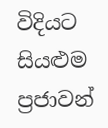විදියට සියළුම ප්‍රජාවන්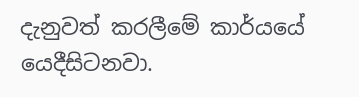දැනුවත් කරලීමේ කාර්යයේ යෙදීසිටනවා.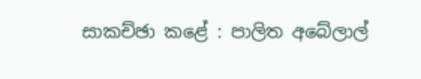සාකච්ඡා කළේ : පාලිත අබේලාල්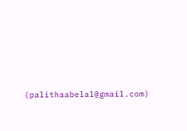(palithaabelal@gmail.com)